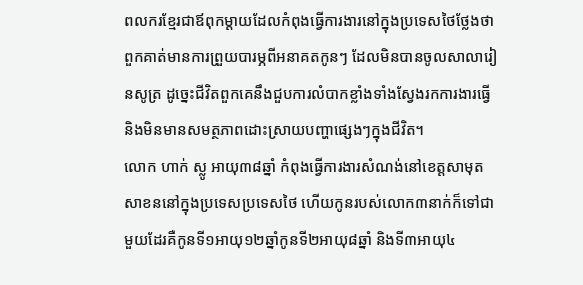ពលករខ្មែរជាឪពុកម្តាយដែលកំពុងធ្វើការងារនៅក្នុងប្រទេសថៃថ្លែងថា ពួកគាត់មានការព្រួយបារម្ភពីអនាគតកូនៗ ដែលមិនបានចូលសាលារៀនសូត្រ ដូច្នេះជីវិតពួកគេនឹងជួបការលំបាកខ្លាំងទាំងស្វែងរកការងារធ្វើ និងមិនមានសមត្ថភាពដោះស្រាយបញ្ហាផ្សេងៗក្នុងជីវិត។
លោក ហាក់ ស្លូ អាយុ៣៨ឆ្នាំ កំពុងធ្វើការងារសំណង់នៅខេត្តសាមុតសាខននៅក្នុងប្រទេសប្រទេសថៃ ហើយកូនរបស់លោក៣នាក់ក៏ទៅជាមួយដែរគឺកូនទី១អាយុ១២ឆ្នាំកូនទី២អាយុ៨ឆ្នាំ និងទី៣អាយុ៤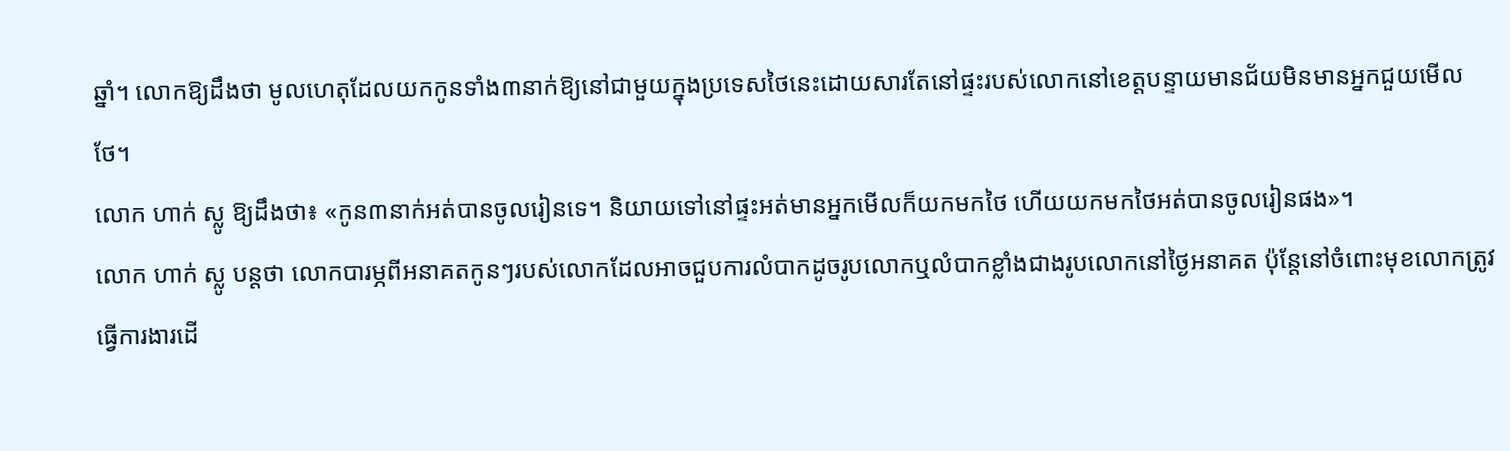ឆ្នាំ។ លោកឱ្យដឹងថា មូលហេតុដែលយកកូនទាំង៣នាក់ឱ្យនៅជាមួយក្នុងប្រទេសថៃនេះដោយសារតែនៅផ្ទះរបស់លោកនៅខេត្តបន្ទាយមានជ័យមិនមានអ្នកជួយមើលថែ។
លោក ហាក់ ស្លូ ឱ្យដឹងថា៖ «កូន៣នាក់អត់បានចូលរៀនទេ។ និយាយទៅនៅផ្ទះអត់មានអ្នកមើលក៏យកមកថៃ ហើយយកមកថៃអត់បានចូលរៀនផង»។
លោក ហាក់ ស្លូ បន្តថា លោកបារម្ភពីអនាគតកូនៗរបស់លោកដែលអាចជួបការលំបាកដូចរូបលោកឬលំបាកខ្លាំងជាងរូបលោកនៅថ្ងៃអនាគត ប៉ុន្តែនៅចំពោះមុខលោកត្រូវធ្វើការងារដើ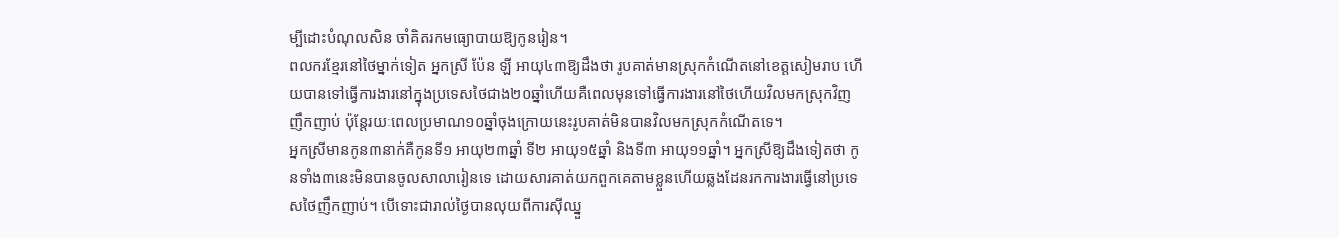ម្បីដោះបំណុលសិន ចាំគិតរកមធ្យោបាយឱ្យកូនរៀន។
ពលករខ្មែរនៅថៃម្នាក់ទៀត អ្នកស្រី ប៉ែន ឡី អាយុ៤៣ឱ្យដឹងថា រូបគាត់មានស្រុកកំណើតនៅខេត្តសៀមរាប ហើយបានទៅធ្វើការងារនៅក្នុងប្រទេសថៃជាង២០ឆ្នាំហើយគឺពេលមុនទៅធ្វើការងារនៅថៃហើយវិលមកស្រុកវិញញឹកញាប់ ប៉ុន្តែរយៈពេលប្រមាណ១០ឆ្នាំចុងក្រោយនេះរូបគាត់មិនបានវិលមកស្រុកកំណើតទេ។
អ្នកស្រីមានកូន៣នាក់គឺកូនទី១ អាយុ២៣ឆ្នាំ ទី២ អាយុ១៥ឆ្នាំ និងទី៣ អាយុ១១ឆ្នាំ។ អ្នកស្រីឱ្យដឹងទៀតថា កូនទាំង៣នេះមិនបានចូលសាលារៀនទេ ដោយសារគាត់យកពួកគេតាមខ្លួនហើយឆ្លងដែនរកការងារធ្វើនៅប្រទេសថៃញឹកញាប់។ បើទោះជារាល់ថ្ងៃបានលុយពីការស៊ីឈ្នួ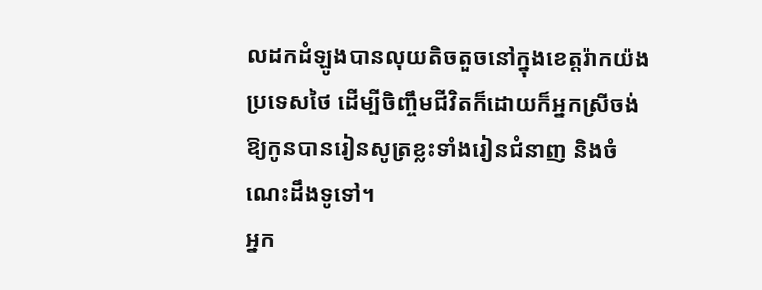លដកដំឡូងបានលុយតិចតួចនៅក្នុងខេត្តរ៉ាកយ៉ងប្រទេសថៃ ដើម្បីចិញ្ចឹមជីវិតក៏ដោយក៏អ្នកស្រីចង់ឱ្យកូនបានរៀនសូត្រខ្លះទាំងរៀនជំនាញ និងចំណេះដឹងទូទៅ។
អ្នក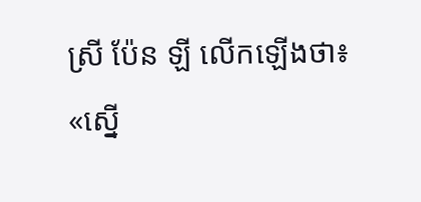ស្រី ប៉ែន ឡី លើកឡើងថា៖ «ស្នើ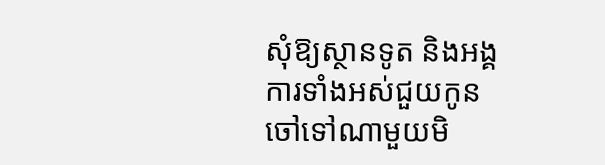សុំឱ្យស្ថានទូត និងអង្គការទាំងអស់ជួយកូនចៅទៅណាមួយមិ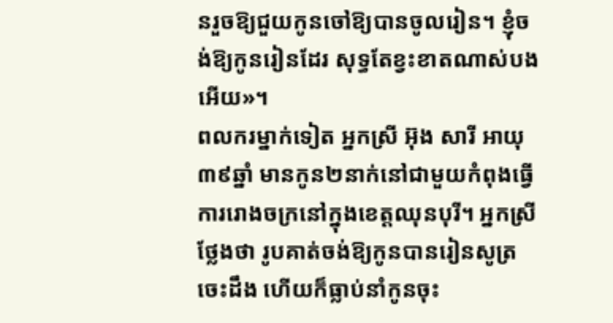នរួចឱ្យជួយកូនចៅឱ្យបានចូលរៀន។ ខ្ញុំចង់ឱ្យកូនរៀនដែរ សុទ្ធតែខ្វះខាតណាស់បងអើយ»។
ពលករម្នាក់ទៀត អ្នកស្រី អ៊ុង សារី អាយុ៣៩ឆ្នាំ មានកូន២នាក់នៅជាមួយកំពុងធ្វើការរោងចក្រនៅក្នុងខេត្តឈុនបុរី។ អ្នកស្រីថ្លែងថា រូបគាត់ចង់ឱ្យកូនបានរៀនសូត្រចេះដឹង ហើយក៏ធ្លាប់នាំកូនចុះ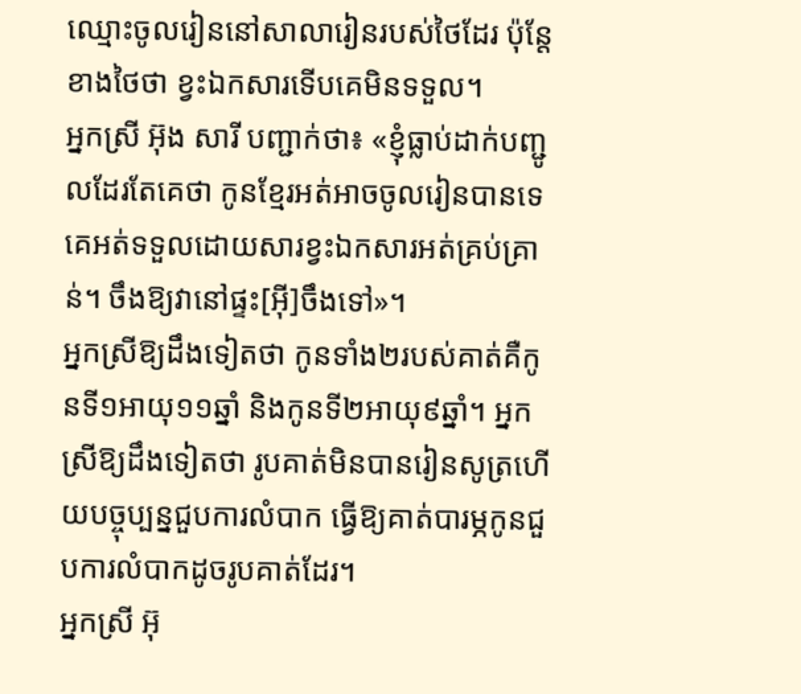ឈ្មោះចូលរៀននៅសាលារៀនរបស់ថៃដែរ ប៉ុន្តែខាងថៃថា ខ្វះឯកសារទើបគេមិនទទួល។
អ្នកស្រី អ៊ុង សារី បញ្ជាក់ថា៖ «ខ្ញុំធ្លាប់ដាក់បញ្ជូលដែរតែគេថា កូនខ្មែរអត់អាចចូលរៀនបានទេ គេអត់ទទួលដោយសារខ្វះឯកសារអត់គ្រប់គ្រាន់។ ចឹងឱ្យវានៅផ្ទះ[អ៊ី]ចឹងទៅ»។
អ្នកស្រីឱ្យដឹងទៀតថា កូនទាំង២របស់គាត់គឺកូនទី១អាយុ១១ឆ្នាំ និងកូនទី២អាយុ៩ឆ្នាំ។ អ្នកស្រីឱ្យដឹងទៀតថា រូបគាត់មិនបានរៀនសូត្រហើយបច្ចុប្បន្នជួបការលំបាក ធ្វើឱ្យគាត់បារម្ភកូនជួបការលំបាកដូចរូបគាត់ដែរ។
អ្នកស្រី អ៊ុ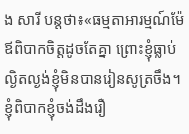ង សារី បន្តថា៖«ធម្មតាអារម្មណ៍ម៉ែឪពិបាកចិត្តដូចតែគ្នា ព្រោះខ្ញុំធ្លាប់ល្ងិតល្ងង់ខ្ញុំមិនបានរៀនសូត្រចឹង។ ខ្ញុំពិបាកខ្ញុំចង់ដឹងរឿ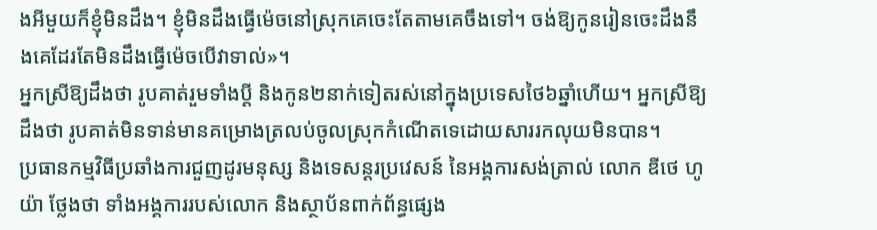ងអីមួយក៏ខ្ញុំមិនដឹង។ ខ្ញុំមិនដឹងធ្វើម៉េចនៅស្រុកគេចេះតែតាមគេចឹងទៅ។ ចង់ឱ្យកូនរៀនចេះដឹងនឹងគេដែរតែមិនដឹងធ្វើម៉េចបើវាទាល់»។
អ្នកស្រីឱ្យដឹងថា រូបគាត់រួមទាំងប្តី និងកូន២នាក់ទៀតរស់នៅក្នុងប្រទេសថៃ៦ឆ្នាំហើយ។ អ្នកស្រីឱ្យដឹងថា រូបគាត់មិនទាន់មានគម្រោងត្រលប់ចូលស្រុកកំណើតទេដោយសាររកលុយមិនបាន។
ប្រធានកម្មវិធីប្រឆាំងការជួញដូរមនុស្ស និងទេសន្តរប្រវេសន៍ នៃអង្គការសង់ត្រាល់ លោក ឌីថេ ហូយ៉ា ថ្លែងថា ទាំងអង្គការរបស់លោក និងស្ថាប័នពាក់ព័ន្ធផ្សេង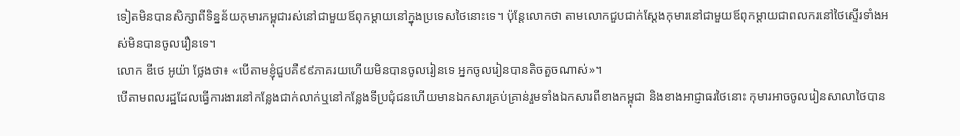ទៀតមិនបានសិក្សាពីទិន្នន័យកុមារកម្ពុជារស់នៅជាមួយឪពុកម្តាយនៅក្នុងប្រទេសថៃនោះទេ។ ប៉ុន្តែលោកថា តាមលោកជួបជាក់ស្តែងកុមារនៅជាមួយឪពុកម្តាយជាពលករនៅថៃស្ទើរទាំងអស់មិនបានចូលរឿនទេ។
លោក ឌីថេ អូយ៉ា ថ្លែងថា៖ «បើតាមខ្ញុំជួបគឺ៩៩ភាគរយហើយមិនបានចូលរៀនទេ អ្នកចូលរៀនបានតិចតួចណាស់»។
បើតាមពលរដ្ឋដែលធ្វើការងារនៅកន្លែងជាក់លាក់ឬនៅកន្លែងទីប្រជុំជនហើយមានឯកសារគ្រប់គ្រាន់រួមទាំងឯកសារពីខាងកម្ពុជា និងខាងអាជ្ញាធរថៃនោះ កុមារអាចចូលរៀនសាលាថៃបាន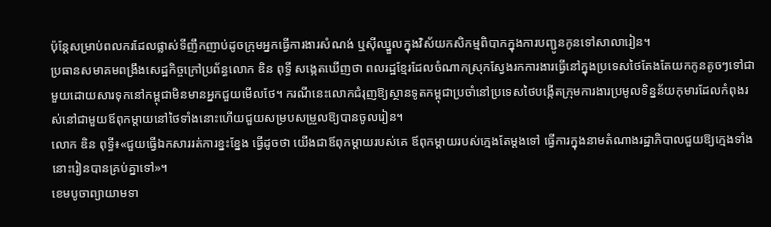ប៉ុន្តែសម្រាប់ពលករដែលផ្លាស់ទីញឹកញាប់ដូចក្រុមអ្នកធ្វើការងារសំណង់ ឬស៊ីឈ្នួលក្នុងវិស័យកសិកម្មពិបាកក្នុងការបញ្ជូនកូនទៅសាលារៀន។
ប្រធានសមាគមពង្រឹងសេដ្ឋកិច្ចក្រៅប្រព័ន្ធលោក ឌិន ពុទ្ធី សង្កេតឃើញថា ពលរដ្ឋខ្មែរដែលចំណាកស្រុកស្វែងរកការងារធ្វើនៅក្នុងប្រទេសថៃតែងតែយកកូនតូចៗទៅជាមួយដោយសារទុកនៅកម្ពុជាមិនមានអ្នកជួយមើលថែ។ ករណីនេះលោកជំរុញឱ្យស្ថានទូតកម្ពុជាប្រចាំនៅប្រទេសថៃបង្កើតក្រុមការងារប្រមូលទិន្នន័យកុមារដែលកំពុងរស់នៅជាមួយឪពុកម្តាយនៅថៃទាំងនោះហើយជួយសម្របសម្រួលឱ្យបានចូលរៀន។
លោក ឌិន ពុទ្ធី៖«ជួយធ្វើឯកសាររត់ការខ្នះខ្នែង ធ្វើដូចថា យើងជាឪពុកម្តាយរបស់គេ ឪពុកម្តាយរបស់ក្មេងតែម្តងទៅ ធ្វើការក្នុងនាមតំណាងរដ្ឋាភិបាលជួយឱ្យក្មេងទាំងនោះរៀនបានគ្រប់គ្នាទៅ»។
ខេមបូចាព្យាយាមទា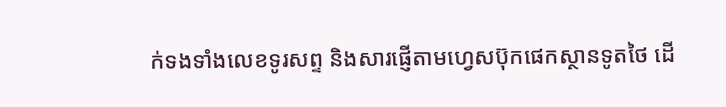ក់ទងទាំងលេខទូរសព្ទ និងសារផ្ញើតាមហ្វេសប៊ុកផេកស្ថានទូតថៃ ដើ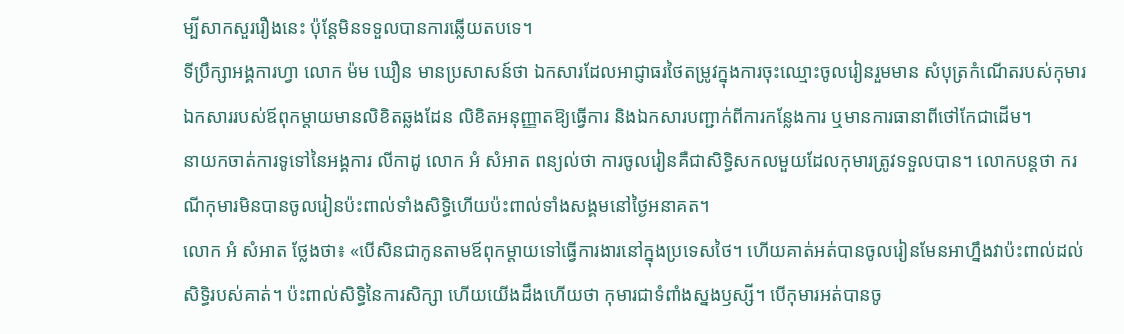ម្បីសាកសួររឿងនេះ ប៉ុន្តែមិនទទួលបានការឆ្លើយតបទេ។
ទីប្រឹក្សាអង្គការហ្វា លោក ម៉ម ឃឿន មានប្រសាសន៍ថា ឯកសារដែលអាជ្ញាធរថៃតម្រូវក្នុងការចុះឈ្មោះចូលរៀនរួមមាន សំបុត្រកំណើតរបស់កុមារ ឯកសាររបស់ឪពុកម្តាយមានលិខិតឆ្លងដែន លិខិតអនុញ្ញាតឱ្យធ្វើការ និងឯកសារបញ្ជាក់ពីការកន្លែងការ ឬមានការធានាពីថៅកែជាដើម។
នាយកចាត់ការទូទៅនៃអង្គការ លីកាដូ លោក អំ សំអាត ពន្យល់ថា ការចូលរៀនគឺជាសិទ្ធិសកលមួយដែលកុមារត្រូវទទួលបាន។ លោកបន្តថា ករណីកុមារមិនបានចូលរៀនប៉ះពាល់ទាំងសិទ្ធិហើយប៉ះពាល់ទាំងសង្គមនៅថ្ងៃអនាគត។
លោក អំ សំអាត ថ្លែងថា៖ «បើសិនជាកូនតាមឪពុកម្តាយទៅធ្វើការងារនៅក្នុងប្រទេសថៃ។ ហើយគាត់អត់បានចូលរៀនមែនអាហ្នឹងវាប៉ះពាល់ដល់សិទ្ធិរបស់គាត់។ ប៉ះពាល់សិទ្ធិនៃការសិក្សា ហើយយើងដឹងហើយថា កុមារជាទំពាំងស្នងឫស្សី។ បើកុមារអត់បានចូ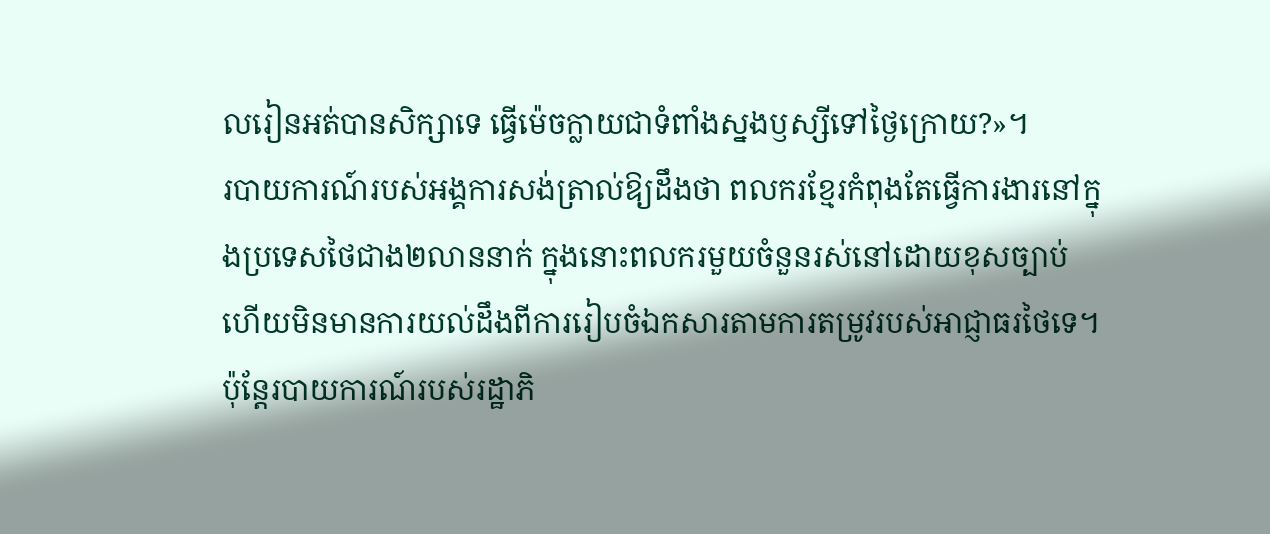លរៀនអត់បានសិក្សាទេ ធ្វើម៉េចក្លាយជាទំពាំងស្នងឫស្សីទៅថ្ងៃក្រោយ?»។
របាយការណ៍របស់អង្គការសង់ត្រាល់ឱ្យដឹងថា ពលករខ្មែរកំពុងតែធ្វើការងារនៅក្នុងប្រទេសថៃជាង២លាននាក់ ក្នុងនោះពលករមួយចំនួនរស់នៅដោយខុសច្បាប់ហើយមិនមានការយល់ដឹងពីការរៀបចំឯកសារតាមការតម្រូវរបស់អាជ្ញាធរថៃទេ។ ប៉ុន្តែរបាយការណ៍របស់រដ្ឋាភិ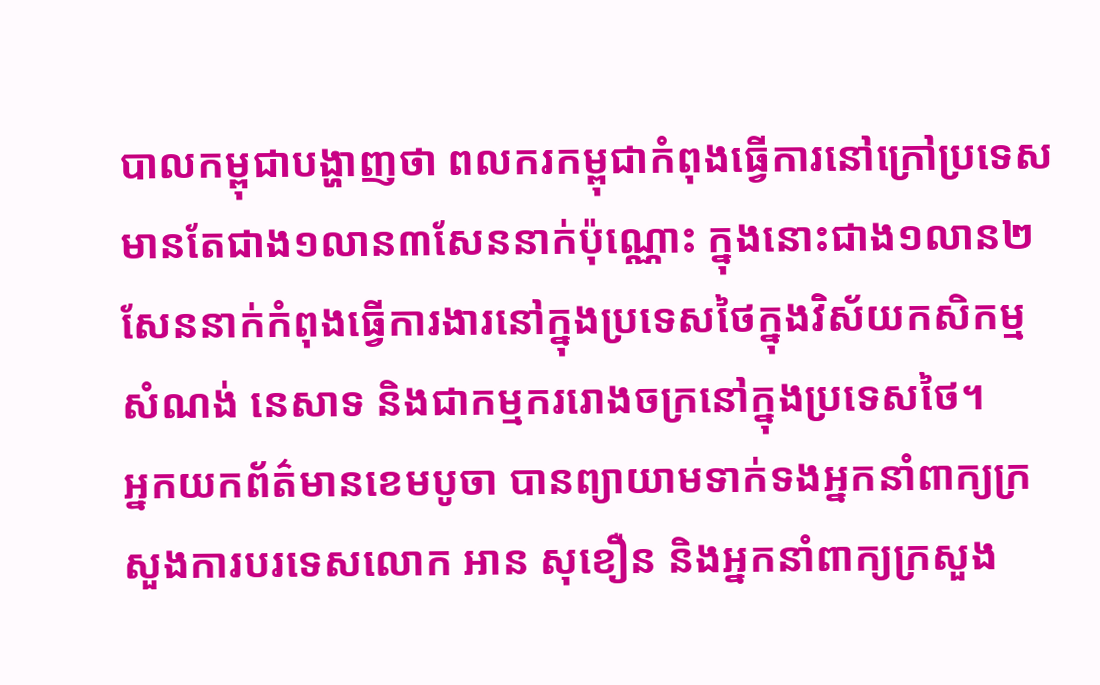បាលកម្ពុជាបង្ហាញថា ពលករកម្ពុជាកំពុងធ្វើការនៅក្រៅប្រទេសមានតែជាង១លាន៣សែននាក់ប៉ុណ្ណោះ ក្នុងនោះជាង១លាន២សែននាក់កំពុងធ្វើការងារនៅក្នុងប្រទេសថៃក្នុងវិស័យកសិកម្ម សំណង់ នេសាទ និងជាកម្មកររោងចក្រនៅក្នុងប្រទេសថៃ។
អ្នកយកព័ត៌មានខេមបូចា បានព្យាយាមទាក់ទងអ្នកនាំពាក្យក្រសួងការបរទេសលោក អាន សុខឿន និងអ្នកនាំពាក្យក្រសួង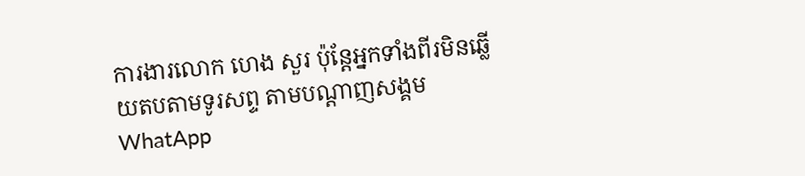ការងារលោក ហេង សួរ ប៉ុន្តែអ្នកទាំងពីរមិនឆ្លើយតបតាមទូរសព្ទ តាមបណ្តាញសង្គមWhatApp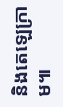និងតេឡេក្រាម៕